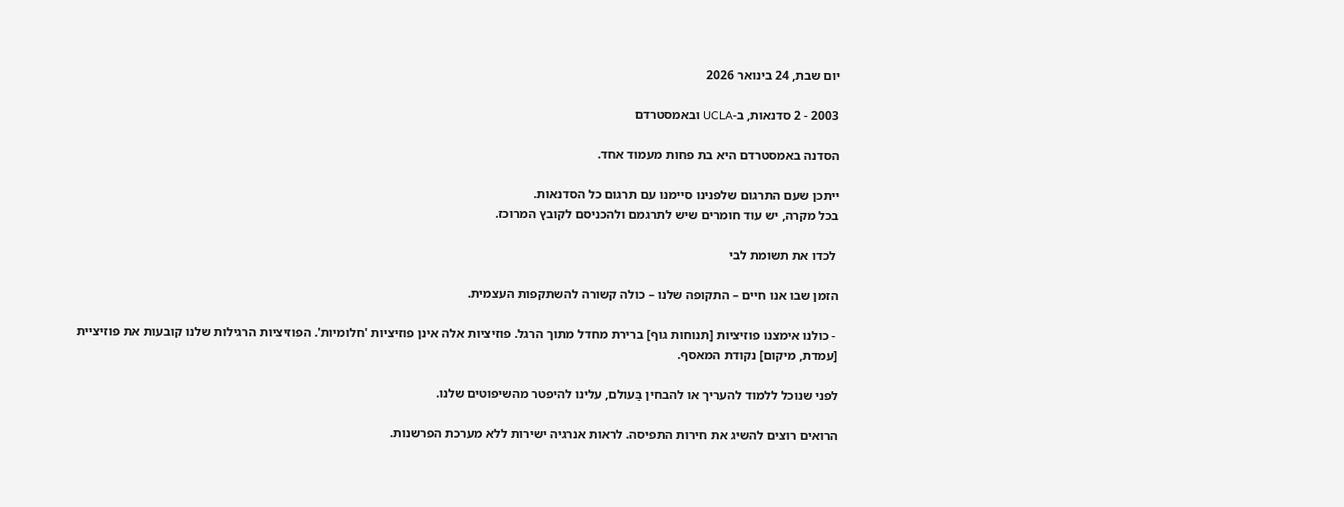יום שבת, 24 בינואר 2026

2003 - 2 סדנאות, ב-UCLA ובאמסטרדם

הסדנה באמסטרדם היא בת פחות מעמוד אחד.

ייתכן שעם התרגום שלפנינו סיימנו עם תרגום כל הסדנאות.
בכל מקרה, יש עוד חומרים שיש לתרגמם ולהכניסם לקובץ המרוכז.

 לכדו את תשומת לבי

הזמן שבו אנו חיים – התקופה שלנו – כולה קשורה להשתקפות העצמית.

 - כולנו אימצנו פוזיציות [תנוחות גוף] ברירת מחדל מתוך הרגל. פוזיציות אלה אינן פוזיציות 'חלומיות'. הפוזיציות הרגילות שלנו קובעות את פוזיציית [עמדת, מיקום] נקודת המאסף.

לפני שנוכל ללמוד להעריך או להבחין בַּעולם, עלינו להיפטר מהשיפוטים שלנו.

הרואים רוצים להשיג את חירות התפיסה. לראות אנרגיה ישירות ללא מערכת הפרשנות.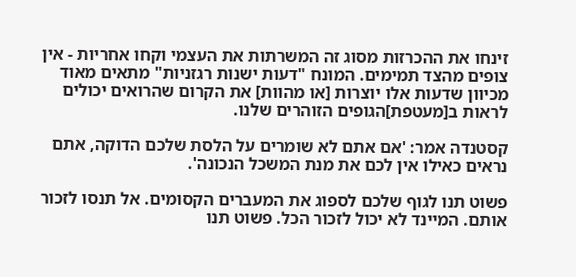זינחו את ההכרזות מסוג זה המשרתות את העצמי וקחו אחריות - אין צופים מהצד תמימים. המונח "דעות ישנות רגזניות" מתאים מאוד מכיוון שדעות אלו יוצרות [או מהוות] את הקרום שהרואים יכולים לראות ב[מעטפת]הגופים הזוהרים שלנו.

קסטנדה אמר: 'אם אתם לא שומרים על הלסת שלכם הדוקה, אתם נראים כאילו אין לכם את מנת המשכל הנכונה'.

פשוט תנו לגוף שלכם לספוג את המעברים הקסומים. אל תנסו לזכור אותם. המיינד לא יכול לזכור הכל. פשוט תנו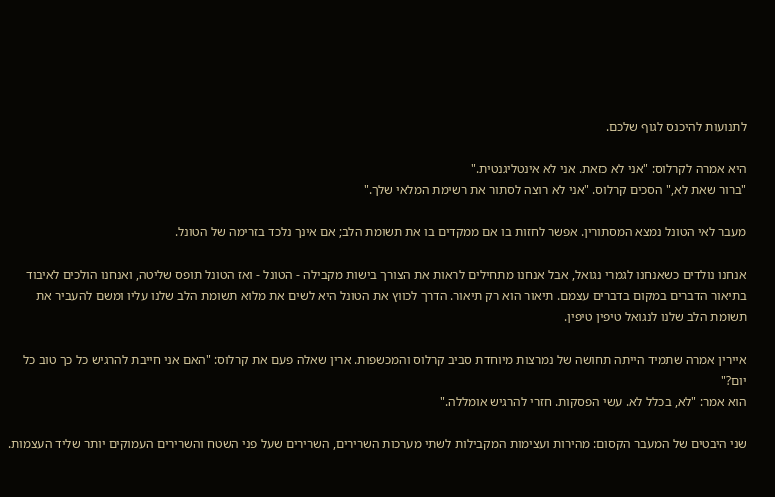לתנועות להיכנס לגוף שלכם.

היא אמרה לקרלוס: "אני לא כזאת. אני לא אינטליגנטית."
"ברור שאת לא," הסכים קרלוס. "אני לא רוצה לסתור את רשימת המלאי שלך."

מעבר לאי הטונל נמצא המסתורין. אפשר לחזות בו אם ממקדים בו את תשומת הלב; אם אינך נלכד בזרימה של הטונל.

אנחנו נולדים כשאנחנו לגמרי נגואל, אבל אנחנו מתחילים לראות את הצורך בישות מקבילה - הטונל - ואז הטונל תופס שליטה, ואנחנו הולכים לאיבוד בתיאור הדברים במקום בדברים עצמם. תיאור הוא רק תיאור. הדרך לכווץ את הטונל היא לשים את מלוא תשומת הלב שלנו עליו ומשם להעביר את תשומת הלב שלנו לנגואל טיפין טיפין.

איירין אמרה שתמיד הייתה תחושה של נמרצות מיוחדת סביב קרלוס והמכשפות. ארין שאלה פעם את קרלוס: "האם אני חייבת להרגיש כל כך טוב כל יום?"
הוא אמר: "לא, בכלל לא. עשי הפסקות. חזרי להרגיש אומללה."

שני היבטים של המעבר הקסום: מהירות ועצימות המקבילות לשתי מערכות השרירים, השרירים שעל פני השטח והשרירים העמוקים יותר שליד העצמות.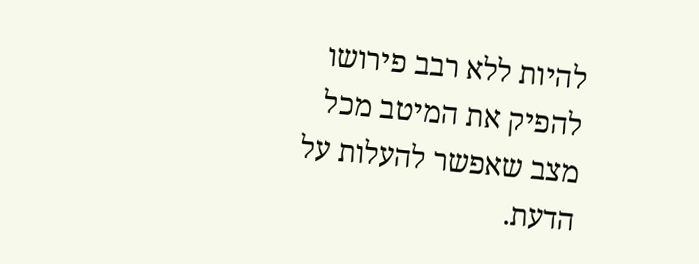להיות ללא רבב פירושו להפיק את המיטב מכל מצב שאפשר להעלות על הדעת.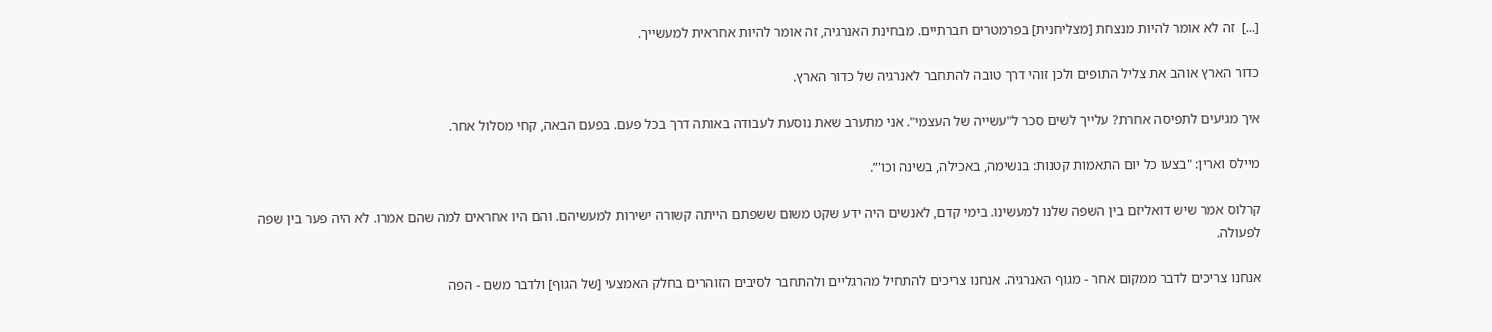[...]  זה לא אומר להיות מנצחת [מצליחנית] בפרמטרים חברתיים. מבחינת האנרגיה, זה אומר להיות אחראית למעשייך.

כדור הארץ אוהב את צליל התופים ולכן זוהי דרך טובה להתחבר לאנרגיה של כדור הארץ.

איך מגיעים לתפיסה אחרת? עלייך לשים סכר ל"עשייה של העצמי". אני מתערב שאת נוסעת לעבודה באותה דרך בכל פעם. בפעם הבאה, קחי מסלול אחר.

מיילס וארין: "בצעו כל יום התאמות קטנות: בנשימה, באכילה, בשינה וכו'”.

קרלוס אמר שיש דואליזם בין השפה שלנו למעשינו. בימי קדם, לאנשים היה ידע שקט משום ששפתם הייתה קשורה ישירות למעשיהם. והם היו אחראים למה שהם אמרו. לא היה פער בין שפה לפעולה.

אנחנו צריכים לדבר ממקום אחר - מגוף האנרגיה. אנחנו צריכים להתחיל מהרגליים ולהתחבר לסיבים הזוהרים בחלק האמצעי [של הגוף] ולדבר משם - הפה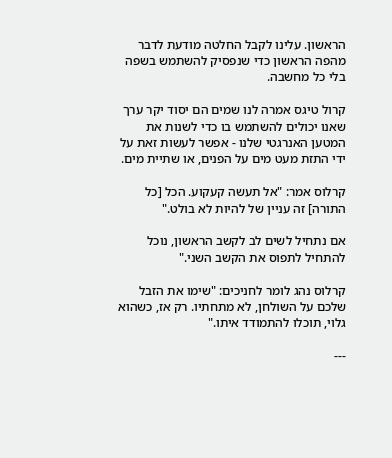הראשון. עלינו לקבל החלטה מודעת לדבר מהפה הראשון כדי שנפסיק להשתמש בשפה בלי כל מחשבה.

קרול טיגס אמרה לנו שמים הם יסוד יקר ערך שאנו יכולים להשתמש בו כדי לשנות את המטען האנרגטי שלנו - אפשר לעשות זאת על ידי התזת מעט מים על הפנים, או שתיית מים.

קרלוס אמר: "אל תעשה קעקוע. הכל [כל התורה] זה עניין של להיות לא בולט."

אם נתחיל לשים לב לקשב הראשון, נוכל להתחיל לתפוס את הקשב השני."

קרלוס נהג לומר לחניכים: "שימו את הזבל שלכם על השולחן, לא מתחתיו. רק אז, כשהוא גלוי, תוכלו להתמודד איתו."

---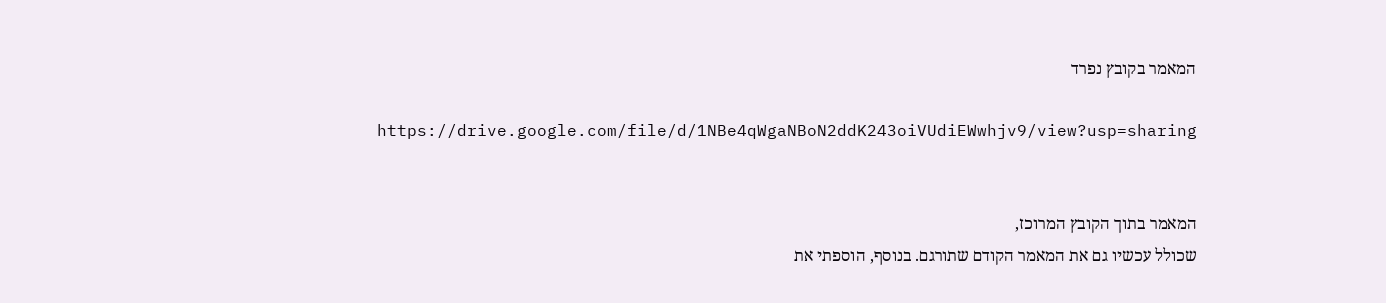המאמר בקובץ נפרד

https://drive.google.com/file/d/1NBe4qWgaNBoN2ddK243oiVUdiEWwhjv9/view?usp=sharing


המאמר בתוך הקובץ המרוכז,
שכולל עכשיו גם את המאמר הקודם שתורגם. בנוסף, הוספתי את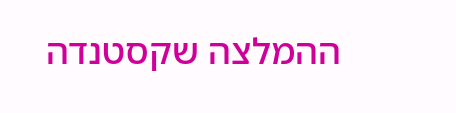ההמלצה שקסטנדה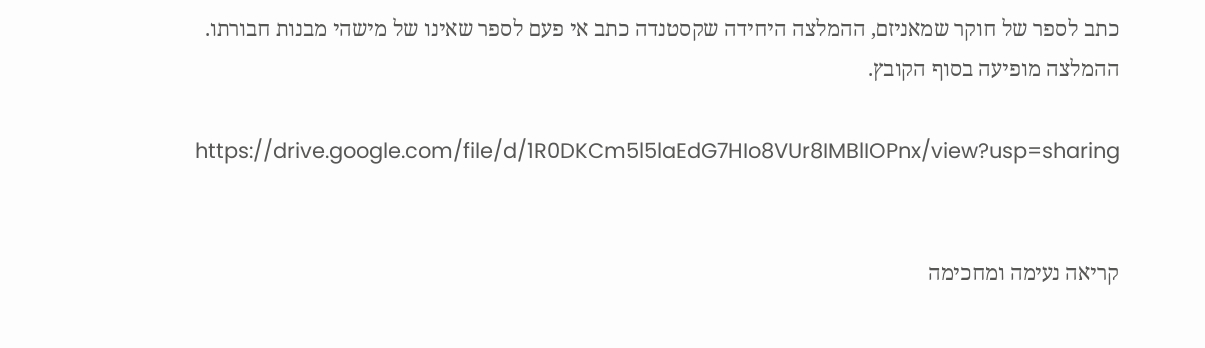כתב לספר של חוקר שמאניזם, ההמלצה היחידה שקסטנדה כתב אי פעם לספר שאינו של מישהי מבנות חבורתו.
ההמלצה מופיעה בסוף הקובץ.

https://drive.google.com/file/d/1R0DKCm5l5laEdG7HIo8VUr8IMBlIOPnx/view?usp=sharing


קריאה נעימה ומחכימה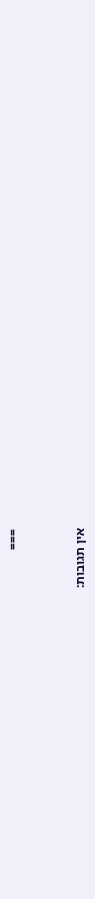===



אין תגובות: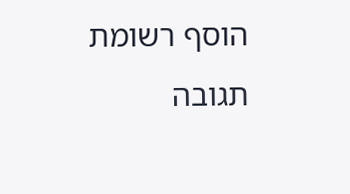הוסף רשומת תגובה